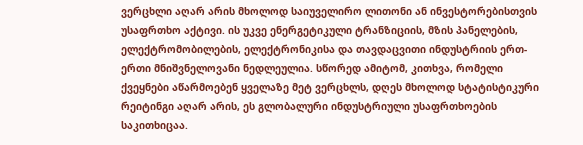ვერცხლი აღარ არის მხოლოდ საიუველირო ლითონი ან ინვესტორებისთვის უსაფრთხო აქტივი. ის უკვე ენერგეტიკული ტრანზიციის, მზის პანელების, ელექტრომობილების, ელექტრონიკისა და თავდაცვითი ინდუსტრიის ერთ-ერთი მნიშვნელოვანი ნედლეულია. სწორედ ამიტომ, კითხვა, რომელი ქვეყნები აწარმოებენ ყველაზე მეტ ვერცხლს, დღეს მხოლოდ სტატისტიკური რეიტინგი აღარ არის, ეს გლობალური ინდუსტრიული უსაფრთხოების საკითხიცაა.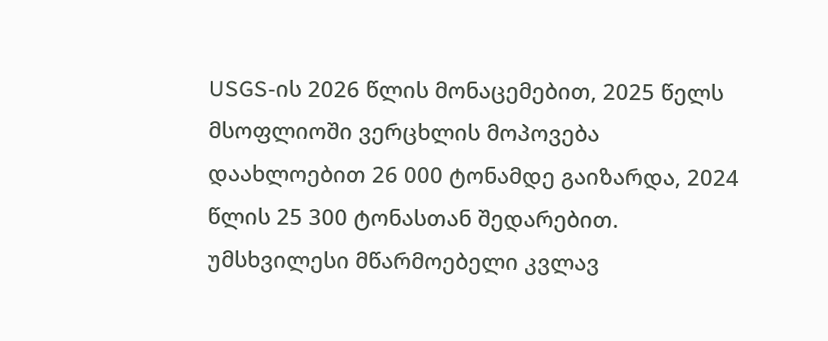USGS-ის 2026 წლის მონაცემებით, 2025 წელს მსოფლიოში ვერცხლის მოპოვება დაახლოებით 26 000 ტონამდე გაიზარდა, 2024 წლის 25 300 ტონასთან შედარებით. უმსხვილესი მწარმოებელი კვლავ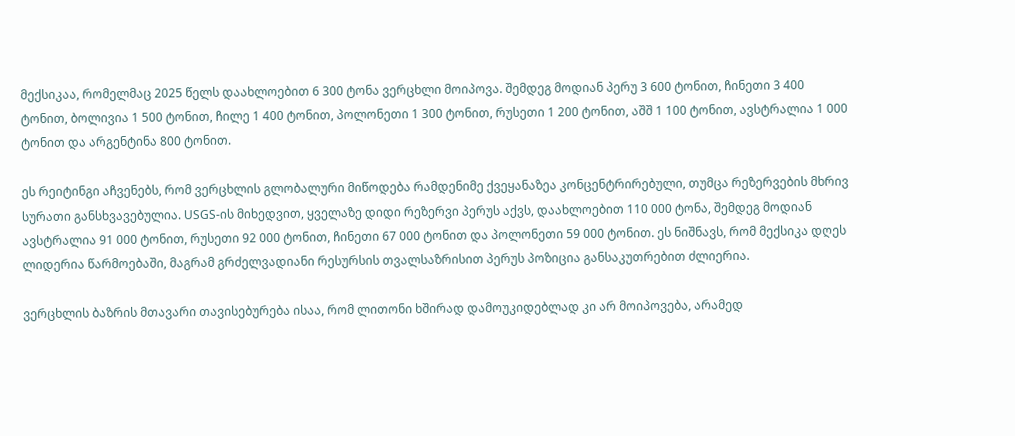მექსიკაა, რომელმაც 2025 წელს დაახლოებით 6 300 ტონა ვერცხლი მოიპოვა. შემდეგ მოდიან პერუ 3 600 ტონით, ჩინეთი 3 400 ტონით, ბოლივია 1 500 ტონით, ჩილე 1 400 ტონით, პოლონეთი 1 300 ტონით, რუსეთი 1 200 ტონით, აშშ 1 100 ტონით, ავსტრალია 1 000 ტონით და არგენტინა 800 ტონით.

ეს რეიტინგი აჩვენებს, რომ ვერცხლის გლობალური მიწოდება რამდენიმე ქვეყანაზეა კონცენტრირებული, თუმცა რეზერვების მხრივ სურათი განსხვავებულია. USGS-ის მიხედვით, ყველაზე დიდი რეზერვი პერუს აქვს, დაახლოებით 110 000 ტონა, შემდეგ მოდიან ავსტრალია 91 000 ტონით, რუსეთი 92 000 ტონით, ჩინეთი 67 000 ტონით და პოლონეთი 59 000 ტონით. ეს ნიშნავს, რომ მექსიკა დღეს ლიდერია წარმოებაში, მაგრამ გრძელვადიანი რესურსის თვალსაზრისით პერუს პოზიცია განსაკუთრებით ძლიერია.

ვერცხლის ბაზრის მთავარი თავისებურება ისაა, რომ ლითონი ხშირად დამოუკიდებლად კი არ მოიპოვება, არამედ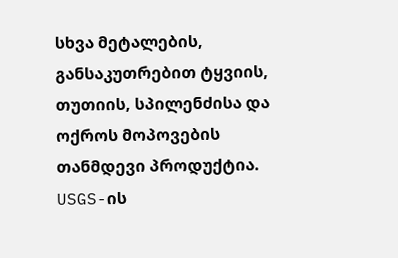სხვა მეტალების, განსაკუთრებით ტყვიის, თუთიის, სპილენძისა და ოქროს მოპოვების თანმდევი პროდუქტია. USGS-ის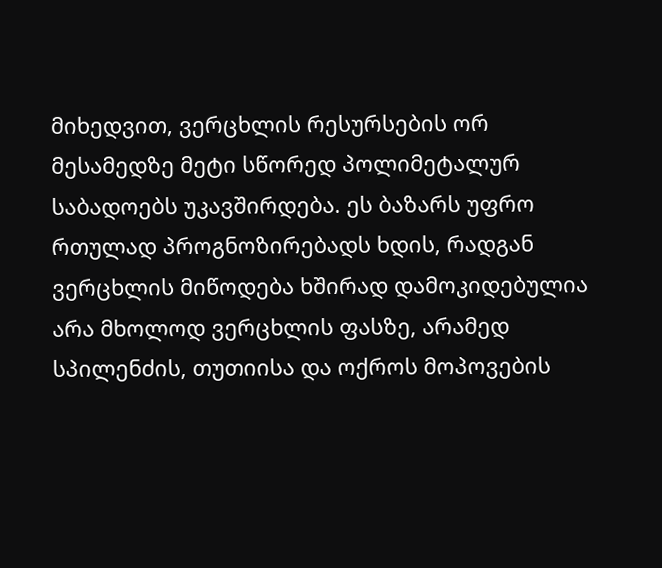მიხედვით, ვერცხლის რესურსების ორ მესამედზე მეტი სწორედ პოლიმეტალურ საბადოებს უკავშირდება. ეს ბაზარს უფრო რთულად პროგნოზირებადს ხდის, რადგან ვერცხლის მიწოდება ხშირად დამოკიდებულია არა მხოლოდ ვერცხლის ფასზე, არამედ სპილენძის, თუთიისა და ოქროს მოპოვების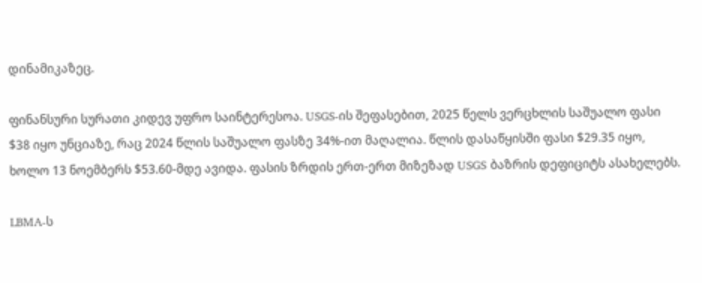დინამიკაზეც.

ფინანსური სურათი კიდევ უფრო საინტერესოა. USGS-ის შეფასებით, 2025 წელს ვერცხლის საშუალო ფასი $38 იყო უნციაზე, რაც 2024 წლის საშუალო ფასზე 34%-ით მაღალია. წლის დასაწყისში ფასი $29.35 იყო, ხოლო 13 ნოემბერს $53.60-მდე ავიდა. ფასის ზრდის ერთ-ერთ მიზეზად USGS ბაზრის დეფიციტს ასახელებს.

LBMA-ს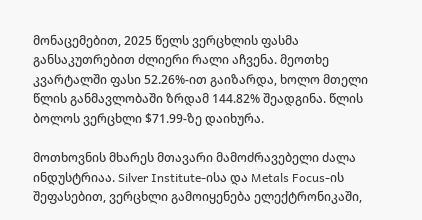მონაცემებით, 2025 წელს ვერცხლის ფასმა განსაკუთრებით ძლიერი რალი აჩვენა. მეოთხე კვარტალში ფასი 52.26%-ით გაიზარდა, ხოლო მთელი წლის განმავლობაში ზრდამ 144.82% შეადგინა. წლის ბოლოს ვერცხლი $71.99-ზე დაიხურა.

მოთხოვნის მხარეს მთავარი მამოძრავებელი ძალა ინდუსტრიაა. Silver Institute-ისა და Metals Focus-ის შეფასებით, ვერცხლი გამოიყენება ელექტრონიკაში,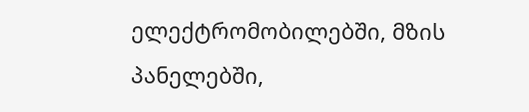ელექტრომობილებში, მზის პანელებში,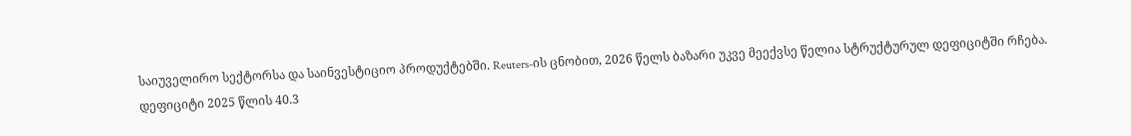საიუველირო სექტორსა და საინვესტიციო პროდუქტებში. Reuters-ის ცნობით, 2026 წელს ბაზარი უკვე მეექვსე წელია სტრუქტურულ დეფიციტში რჩება. დეფიციტი 2025 წლის 40.3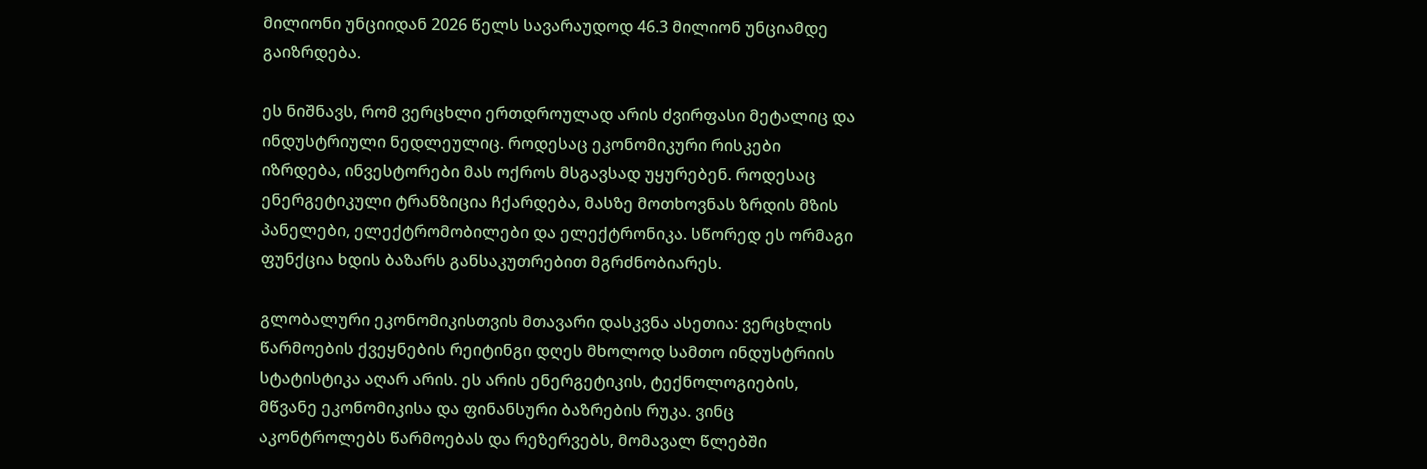მილიონი უნციიდან 2026 წელს სავარაუდოდ 46.3 მილიონ უნციამდე გაიზრდება.

ეს ნიშნავს, რომ ვერცხლი ერთდროულად არის ძვირფასი მეტალიც და ინდუსტრიული ნედლეულიც. როდესაც ეკონომიკური რისკები იზრდება, ინვესტორები მას ოქროს მსგავსად უყურებენ. როდესაც ენერგეტიკული ტრანზიცია ჩქარდება, მასზე მოთხოვნას ზრდის მზის პანელები, ელექტრომობილები და ელექტრონიკა. სწორედ ეს ორმაგი ფუნქცია ხდის ბაზარს განსაკუთრებით მგრძნობიარეს.

გლობალური ეკონომიკისთვის მთავარი დასკვნა ასეთია: ვერცხლის წარმოების ქვეყნების რეიტინგი დღეს მხოლოდ სამთო ინდუსტრიის სტატისტიკა აღარ არის. ეს არის ენერგეტიკის, ტექნოლოგიების, მწვანე ეკონომიკისა და ფინანსური ბაზრების რუკა. ვინც აკონტროლებს წარმოებას და რეზერვებს, მომავალ წლებში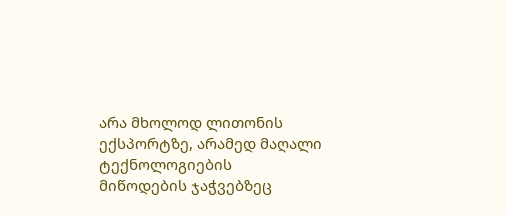არა მხოლოდ ლითონის ექსპორტზე, არამედ მაღალი ტექნოლოგიების მიწოდების ჯაჭვებზეც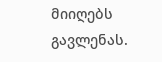მიიღებს გავლენას.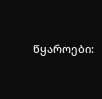წყაროები: